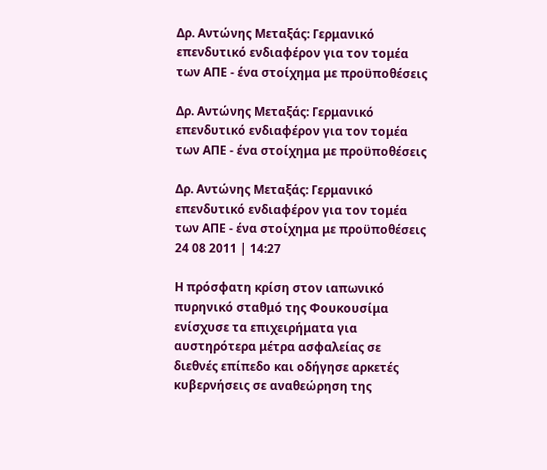Δρ. Αντώνης Μεταξάς: Γερμανικό επενδυτικό ενδιαφέρον για τον τομέα των ΑΠΕ - ένα στοίχημα με προϋποθέσεις

Δρ. Αντώνης Μεταξάς: Γερμανικό επενδυτικό ενδιαφέρον για τον τομέα των ΑΠΕ - ένα στοίχημα με προϋποθέσεις

Δρ. Αντώνης Μεταξάς: Γερμανικό επενδυτικό ενδιαφέρον για τον τομέα των ΑΠΕ - ένα στοίχημα με προϋποθέσεις
24 08 2011 | 14:27

Η πρόσφατη κρίση στον ιαπωνικό πυρηνικό σταθμό της Φουκουσίμα ενίσχυσε τα επιχειρήματα για αυστηρότερα μέτρα ασφαλείας σε διεθνές επίπεδο και οδήγησε αρκετές κυβερνήσεις σε αναθεώρηση της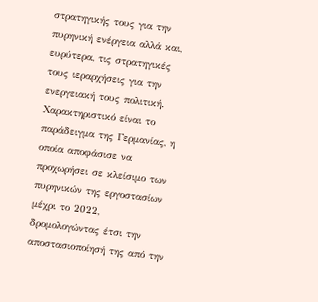στρατηγικής τους για την πυρηνική ενέργεια αλλά και, ευρύτερα, τις στρατηγικές τους ιεραρχήσεις για την ενεργειακή τους πολιτική. Χαρακτηριστικό είναι το παράδειγμα της Γερμανίας, η οποία αποφάσισε να προχωρήσει σε κλείσιμο των πυρηνικών της εργοστασίων μέχρι το 2022, δρομολογώντας έτσι την αποστασιοποίησή της από την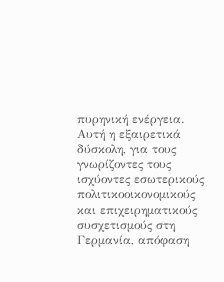πυρηνική ενέργεια. Αυτή η εξαιρετικά δύσκολη, για τους γνωρίζοντες τους ισχύοντες εσωτερικούς πολιτικοοικονομικούς και επιχειρηματικούς συσχετισμούς στη Γερμανία, απόφαση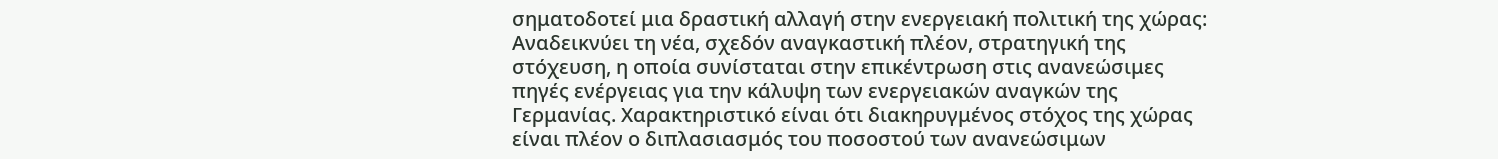σηματοδοτεί μια δραστική αλλαγή στην ενεργειακή πολιτική της χώρας: Αναδεικνύει τη νέα, σχεδόν αναγκαστική πλέον, στρατηγική της στόχευση, η οποία συνίσταται στην επικέντρωση στις ανανεώσιμες πηγές ενέργειας για την κάλυψη των ενεργειακών αναγκών της Γερμανίας. Χαρακτηριστικό είναι ότι διακηρυγμένος στόχος της χώρας είναι πλέον ο διπλασιασμός του ποσοστού των ανανεώσιμων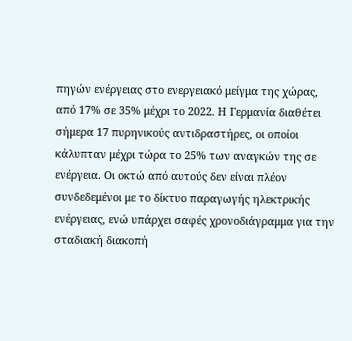πηγών ενέργειας στο ενεργειακό μείγμα της χώρας, από 17% σε 35% μέχρι το 2022. Η Γερμανία διαθέτει σήμερα 17 πυρηνικούς αντιδραστήρες, οι οποίοι κάλυπταν μέχρι τώρα το 25% των αναγκών της σε ενέργεια. Οι οκτώ από αυτούς δεν είναι πλέον συνδεδεμένοι με το δίκτυο παραγωγής ηλεκτρικής ενέργειας, ενώ υπάρχει σαφές χρονοδιάγραμμα για την σταδιακή διακοπή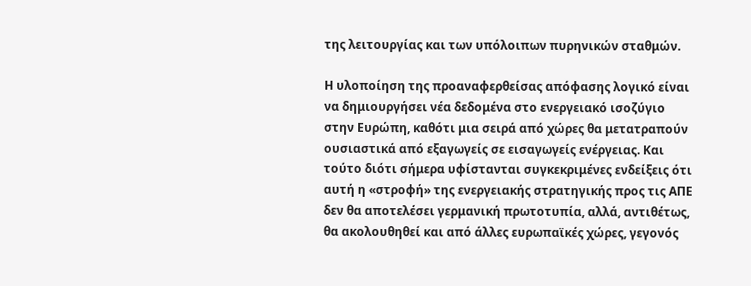της λειτουργίας και των υπόλοιπων πυρηνικών σταθμών.

Η υλοποίηση της προαναφερθείσας απόφασης λογικό είναι να δημιουργήσει νέα δεδομένα στο ενεργειακό ισοζύγιο στην Ευρώπη, καθότι μια σειρά από χώρες θα μετατραπούν ουσιαστικά από εξαγωγείς σε εισαγωγείς ενέργειας. Και τούτο διότι σήμερα υφίστανται συγκεκριμένες ενδείξεις ότι αυτή η «στροφή» της ενεργειακής στρατηγικής προς τις ΑΠΕ δεν θα αποτελέσει γερμανική πρωτοτυπία, αλλά, αντιθέτως, θα ακολουθηθεί και από άλλες ευρωπαϊκές χώρες, γεγονός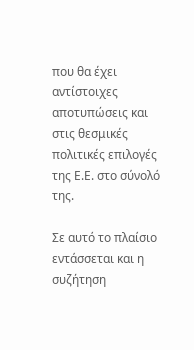που θα έχει αντίστοιχες αποτυπώσεις και στις θεσμικές πολιτικές επιλογές της Ε.Ε. στο σύνολό της.

Σε αυτό το πλαίσιο εντάσσεται και η συζήτηση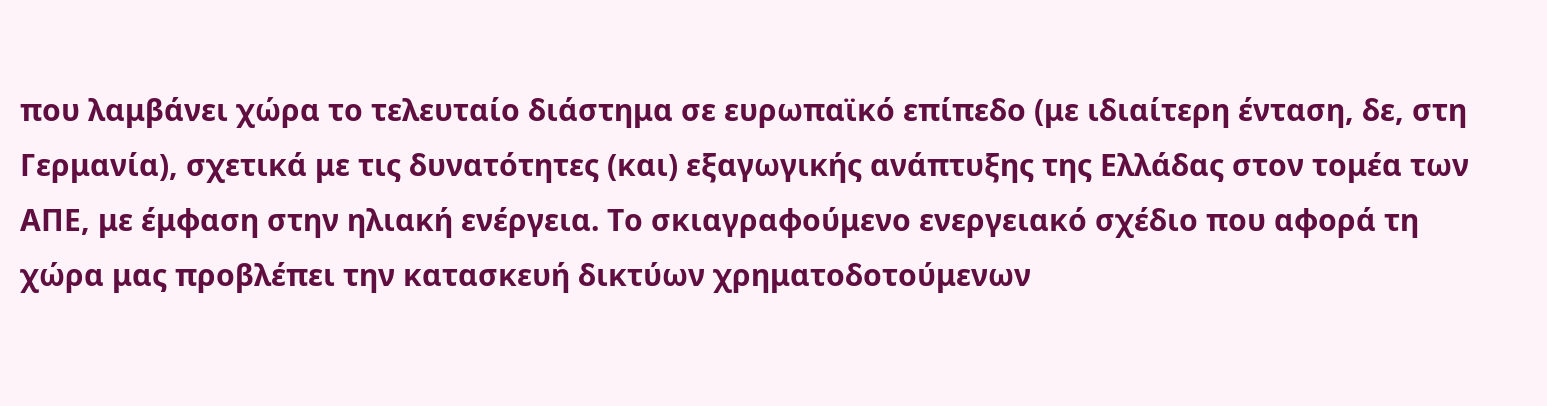που λαμβάνει χώρα το τελευταίο διάστημα σε ευρωπαϊκό επίπεδο (με ιδιαίτερη ένταση, δε, στη Γερμανία), σχετικά με τις δυνατότητες (και) εξαγωγικής ανάπτυξης της Ελλάδας στον τομέα των ΑΠΕ, με έμφαση στην ηλιακή ενέργεια. Το σκιαγραφούμενο ενεργειακό σχέδιο που αφορά τη χώρα μας προβλέπει την κατασκευή δικτύων χρηματοδοτούμενων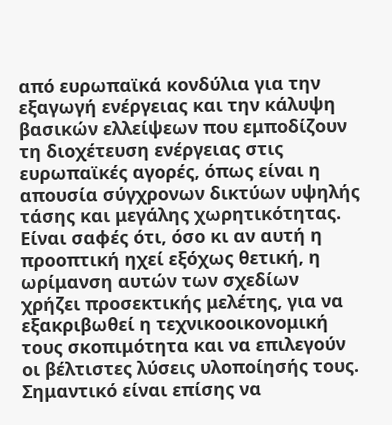από ευρωπαϊκά κονδύλια για την εξαγωγή ενέργειας και την κάλυψη βασικών ελλείψεων που εμποδίζουν τη διοχέτευση ενέργειας στις ευρωπαϊκές αγορές, όπως είναι η απουσία σύγχρονων δικτύων υψηλής τάσης και μεγάλης χωρητικότητας. Είναι σαφές ότι, όσο κι αν αυτή η προοπτική ηχεί εξόχως θετική, η ωρίμανση αυτών των σχεδίων χρήζει προσεκτικής μελέτης, για να εξακριβωθεί η τεχνικοοικονομική τους σκοπιμότητα και να επιλεγούν οι βέλτιστες λύσεις υλοποίησής τους. Σημαντικό είναι επίσης να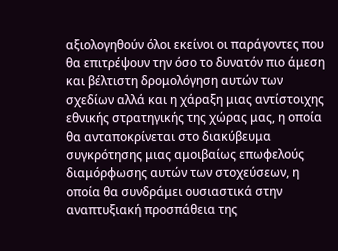αξιολογηθούν όλοι εκείνοι οι παράγοντες που θα επιτρέψουν την όσο το δυνατόν πιο άμεση και βέλτιστη δρομολόγηση αυτών των σχεδίων αλλά και η χάραξη μιας αντίστοιχης εθνικής στρατηγικής της χώρας μας, η οποία θα ανταποκρίνεται στο διακύβευμα συγκρότησης μιας αμοιβαίως επωφελούς διαμόρφωσης αυτών των στοχεύσεων, η οποία θα συνδράμει ουσιαστικά στην αναπτυξιακή προσπάθεια της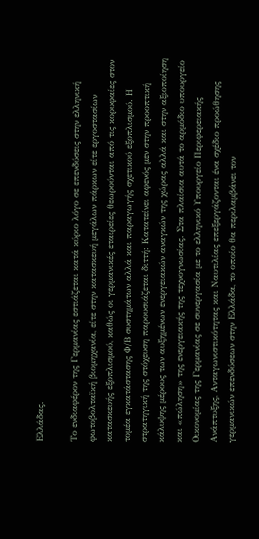Ελλάδας.

Το ενδιαφέρον της Γερμανίας εστιάζεται κατά κύριο λόγο σε επενδύσεις στην ελληνική φωτοβολταϊκή βιομηχανία, είτε στην κατασκευή μεγάλων πάρκων είτε εργοστασίων κατασκευής εξοπλισμού, καθώς οι γερμανικές εταιρείες θεωρούνται από τις κορυφαίες στον τομέα εγκατάστασης Φ/Β συστημάτων αλλά και παραγωγής σχετικού εξοπλισμού. Η στρατηγική της στόχευση παρουσιάζεται διττή: Κατατείνει αφενός μεν στην προοπτική κάλυψης μέρους των αυξημένων ενεργειακών αναγκών της χώρας αλλά και στην αξιοποίηση και «πώληση» της ενεργειακής της τεχνογνωσίας. Στα πλαίσια αυτά το αρμόδιο υπουργείο Οικονομίας της Γερμανίας σε συνεργασία με το ελληνικό Υπουργείο Περιφερειακής Ανάπτυξης, Ανταγωνιστικότητας και Ναυτιλίας επεξεργάζονται ένα σχέδιο προώθησης γερμανικών επενδύσεων στην Ελλάδα, το οποίο θα περιλαμβάνει τον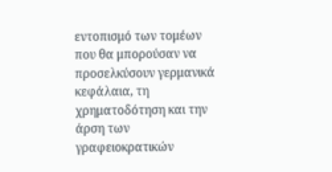εντοπισμό των τομέων που θα μπορούσαν να προσελκύσουν γερμανικά κεφάλαια, τη χρηματοδότηση και την άρση των γραφειοκρατικών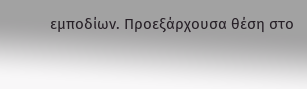εμποδίων. Προεξάρχουσα θέση στο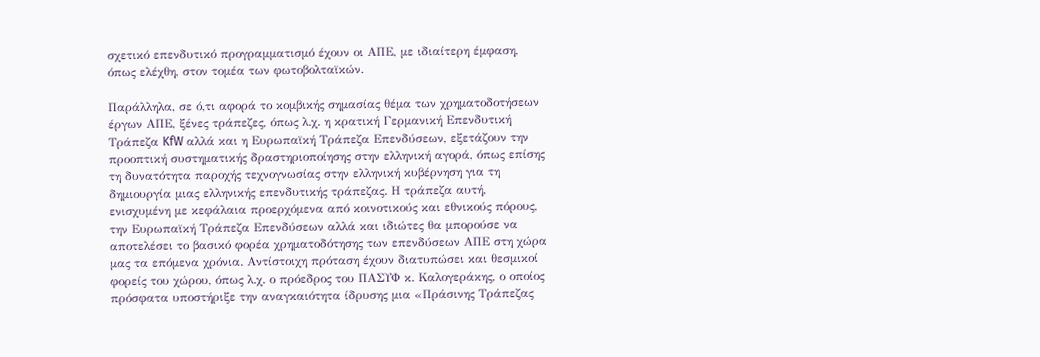σχετικό επενδυτικό προγραμματισμό έχουν οι ΑΠΕ, με ιδιαίτερη έμφαση, όπως ελέχθη, στον τομέα των φωτοβολταϊκών.

Παράλληλα, σε ό,τι αφορά το κομβικής σημασίας θέμα των χρηματοδοτήσεων έργων ΑΠΕ, ξένες τράπεζες, όπως λ.χ. η κρατική Γερμανική Επενδυτική Τράπεζα KfW αλλά και η Ευρωπαϊκή Τράπεζα Επενδύσεων, εξετάζουν την προοπτική συστηματικής δραστηριοποίησης στην ελληνική αγορά, όπως επίσης τη δυνατότητα παροχής τεχνογνωσίας στην ελληνική κυβέρνηση για τη δημιουργία μιας ελληνικής επενδυτικής τράπεζας. Η τράπεζα αυτή, ενισχυμένη με κεφάλαια προερχόμενα από κοινοτικούς και εθνικούς πόρους, την Ευρωπαϊκή Τράπεζα Επενδύσεων αλλά και ιδιώτες θα μπορούσε να αποτελέσει το βασικό φορέα χρηματοδότησης των επενδύσεων ΑΠΕ στη χώρα μας τα επόμενα χρόνια. Αντίστοιχη πρόταση έχουν διατυπώσει και θεσμικοί φορείς του χώρου, όπως λ.χ. ο πρόεδρος του ΠΑΣΥΦ κ. Καλογεράκης, ο οποίος πρόσφατα υποστήριξε την αναγκαιότητα ίδρυσης μια «Πράσινης Τράπεζας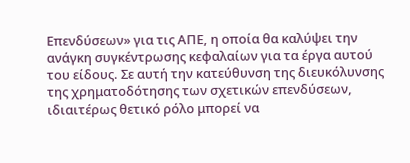Επενδύσεων» για τις ΑΠΕ, η οποία θα καλύψει την ανάγκη συγκέντρωσης κεφαλαίων για τα έργα αυτού του είδους. Σε αυτή την κατεύθυνση της διευκόλυνσης της χρηματοδότησης των σχετικών επενδύσεων, ιδιαιτέρως θετικό ρόλο μπορεί να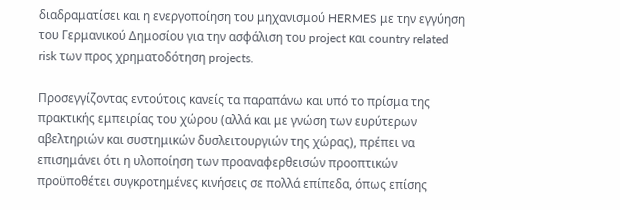διαδραματίσει και η ενεργοποίηση του μηχανισμού HERMES με την εγγύηση του Γερμανικού Δημοσίου για την ασφάλιση του project και country related risk των προς χρηματοδότηση projects.

Προσεγγίζοντας εντούτοις κανείς τα παραπάνω και υπό το πρίσμα της πρακτικής εμπειρίας του χώρου (αλλά και με γνώση των ευρύτερων αβελτηριών και συστημικών δυσλειτουργιών της χώρας), πρέπει να επισημάνει ότι η υλοποίηση των προαναφερθεισών προοπτικών προϋποθέτει συγκροτημένες κινήσεις σε πολλά επίπεδα, όπως επίσης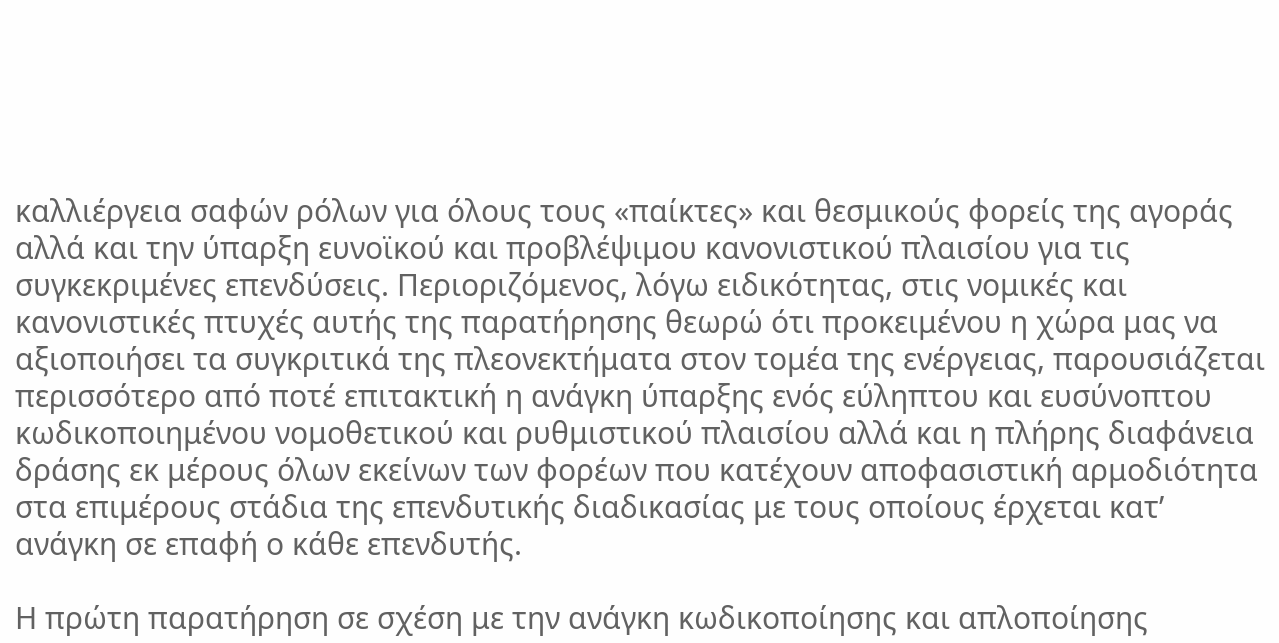καλλιέργεια σαφών ρόλων για όλους τους «παίκτες» και θεσμικούς φορείς της αγοράς αλλά και την ύπαρξη ευνοϊκού και προβλέψιμου κανονιστικού πλαισίου για τις συγκεκριμένες επενδύσεις. Περιοριζόμενος, λόγω ειδικότητας, στις νομικές και κανονιστικές πτυχές αυτής της παρατήρησης θεωρώ ότι προκειμένου η χώρα μας να αξιοποιήσει τα συγκριτικά της πλεονεκτήματα στον τομέα της ενέργειας, παρουσιάζεται περισσότερο από ποτέ επιτακτική η ανάγκη ύπαρξης ενός εύληπτου και ευσύνοπτου κωδικοποιημένου νομοθετικού και ρυθμιστικού πλαισίου αλλά και η πλήρης διαφάνεια δράσης εκ μέρους όλων εκείνων των φορέων που κατέχουν αποφασιστική αρμοδιότητα στα επιμέρους στάδια της επενδυτικής διαδικασίας με τους οποίους έρχεται κατ’ ανάγκη σε επαφή ο κάθε επενδυτής.

Η πρώτη παρατήρηση σε σχέση με την ανάγκη κωδικοποίησης και απλοποίησης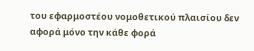του εφαρμοστέου νομοθετικού πλαισίου δεν αφορά μόνο την κάθε φορά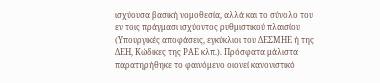ισχύουσα βασική νομοθεσία, αλλά και το σύνολο του εν τοις πράγμασι ισχύοντος ρυθμιστικού πλαισίου (Υπουργικές αποφάσεις, εγκύκλιοι του ΔΕΣΜΗΕ ή της ΔΕΗ, Κώδικες της ΡΑΕ κλπ.). Πρόσφατα μάλιστα παρατηρήθηκε το φαινόμενο οιονεί κανονιστικό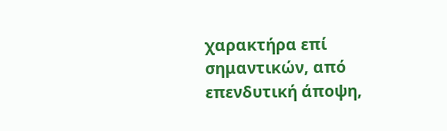χαρακτήρα επί σημαντικών, από επενδυτική άποψη,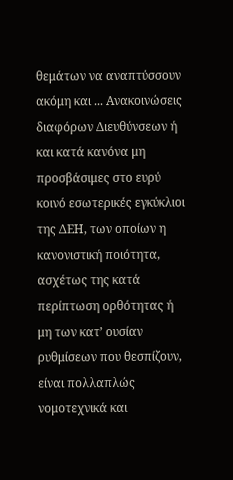θεμάτων να αναπτύσσουν ακόμη και ... Ανακοινώσεις διαφόρων Διευθύνσεων ή και κατά κανόνα μη προσβάσιμες στο ευρύ κοινό εσωτερικές εγκύκλιοι της ΔΕΗ, των οποίων η κανονιστική ποιότητα, ασχέτως της κατά περίπτωση ορθότητας ή μη των κατ’ ουσίαν ρυθμίσεων που θεσπίζουν, είναι πολλαπλώς νομοτεχνικά και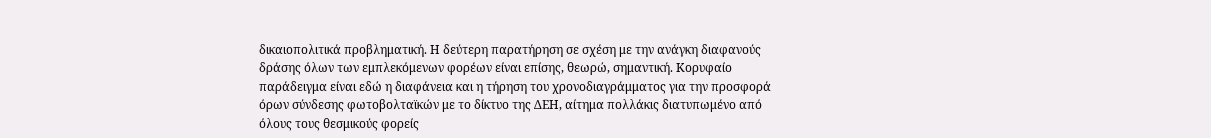δικαιοπολιτικά προβληματική. Η δεύτερη παρατήρηση σε σχέση με την ανάγκη διαφανούς δράσης όλων των εμπλεκόμενων φορέων είναι επίσης, θεωρώ, σημαντική. Κορυφαίο παράδειγμα είναι εδώ η διαφάνεια και η τήρηση του χρονοδιαγράμματος για την προσφορά όρων σύνδεσης φωτοβολταϊκών με το δίκτυο της ΔΕΗ, αίτημα πολλάκις διατυπωμένο από όλους τους θεσμικούς φορείς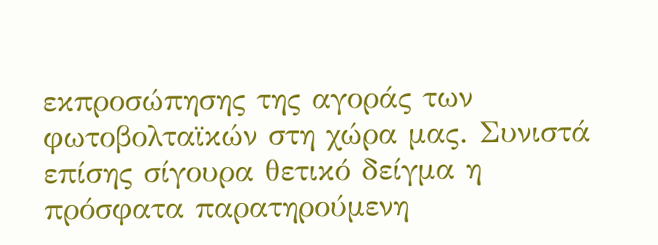εκπροσώπησης της αγοράς των φωτοβολταϊκών στη χώρα μας. Συνιστά επίσης σίγουρα θετικό δείγμα η πρόσφατα παρατηρούμενη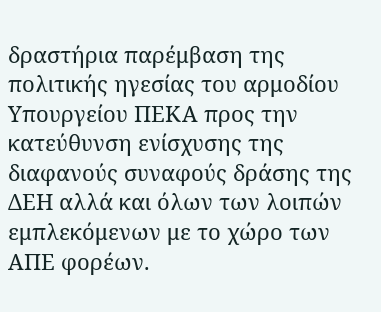δραστήρια παρέμβαση της πολιτικής ηγεσίας του αρμοδίου Υπουργείου ΠΕΚΑ προς την κατεύθυνση ενίσχυσης της διαφανούς συναφούς δράσης της ΔΕΗ αλλά και όλων των λοιπών εμπλεκόμενων με το χώρο των ΑΠΕ φορέων.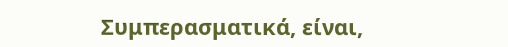Συμπερασματικά, είναι,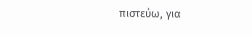πιστεύω, για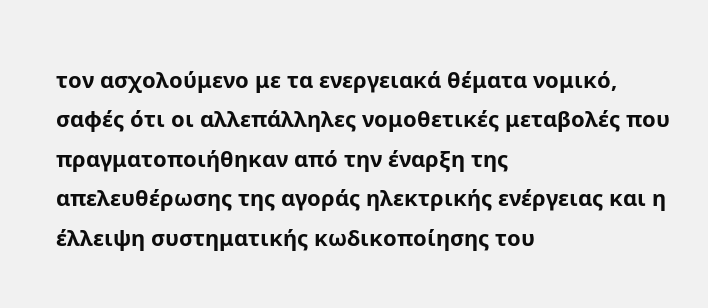τον ασχολούμενο με τα ενεργειακά θέματα νομικό, σαφές ότι οι αλλεπάλληλες νομοθετικές μεταβολές που πραγματοποιήθηκαν από την έναρξη της απελευθέρωσης της αγοράς ηλεκτρικής ενέργειας και η έλλειψη συστηματικής κωδικοποίησης του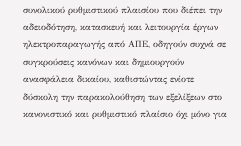συνολικού ρυθμιστικού πλαισίου που διέπει την αδειοδότηση, κατασκευή και λειτουργία έργων ηλεκτροπαραγωγής από ΑΠΕ, οδηγούν συχνά σε συγκρούσεις κανόνων και δημιουργούν ανασφάλεια δικαίου, καθιστώντας ενίοτε δύσκολη την παρακολούθηση των εξελίξεων στο κανονιστικό και ρυθμιστικό πλαίσιο όχι μόνο για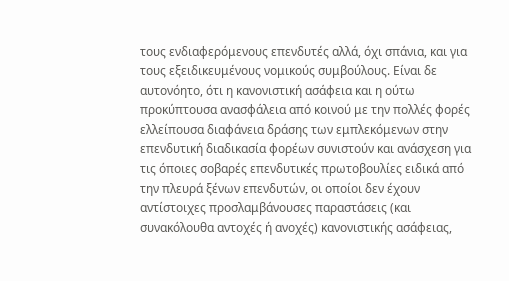τους ενδιαφερόμενους επενδυτές αλλά, όχι σπάνια, και για τους εξειδικευμένους νομικούς συμβούλους. Είναι δε αυτονόητο, ότι η κανονιστική ασάφεια και η ούτω προκύπτουσα ανασφάλεια από κοινού με την πολλές φορές ελλείπουσα διαφάνεια δράσης των εμπλεκόμενων στην επενδυτική διαδικασία φορέων συνιστούν και ανάσχεση για τις όποιες σοβαρές επενδυτικές πρωτοβουλίες ειδικά από την πλευρά ξένων επενδυτών, οι οποίοι δεν έχουν αντίστοιχες προσλαμβάνουσες παραστάσεις (και συνακόλουθα αντοχές ή ανοχές) κανονιστικής ασάφειας,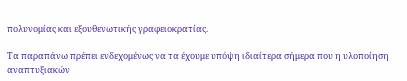πολυνομίας και εξουθενωτικής γραφειοκρατίας.

Τα παραπάνω πρέπει ενδεχομένως να τα έχουμε υπόψη ιδιαίτερα σήμερα που η υλοποίηση αναπτυξιακών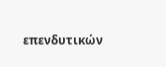επενδυτικών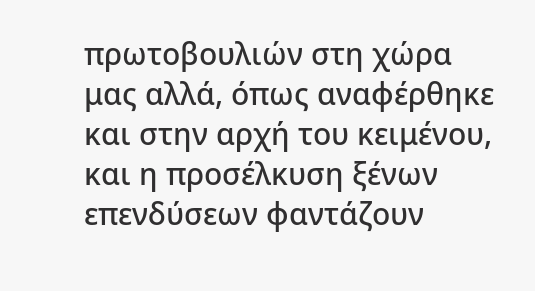πρωτοβουλιών στη χώρα μας αλλά, όπως αναφέρθηκε και στην αρχή του κειμένου, και η προσέλκυση ξένων επενδύσεων φαντάζουν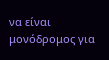να είναι μονόδρομος για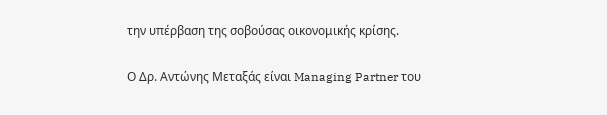την υπέρβαση της σοβούσας οικονομικής κρίσης.

Ο Δρ. Αντώνης Μεταξάς είναι Managing Partner του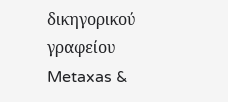δικηγορικού γραφείου Metaxas &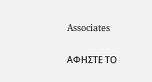Associates

ΑΦΗΣΤΕ ΤΟ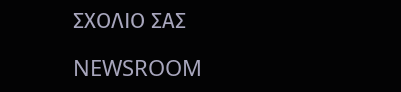ΣΧΟΛΙΟ ΣΑΣ

NEWSROOM